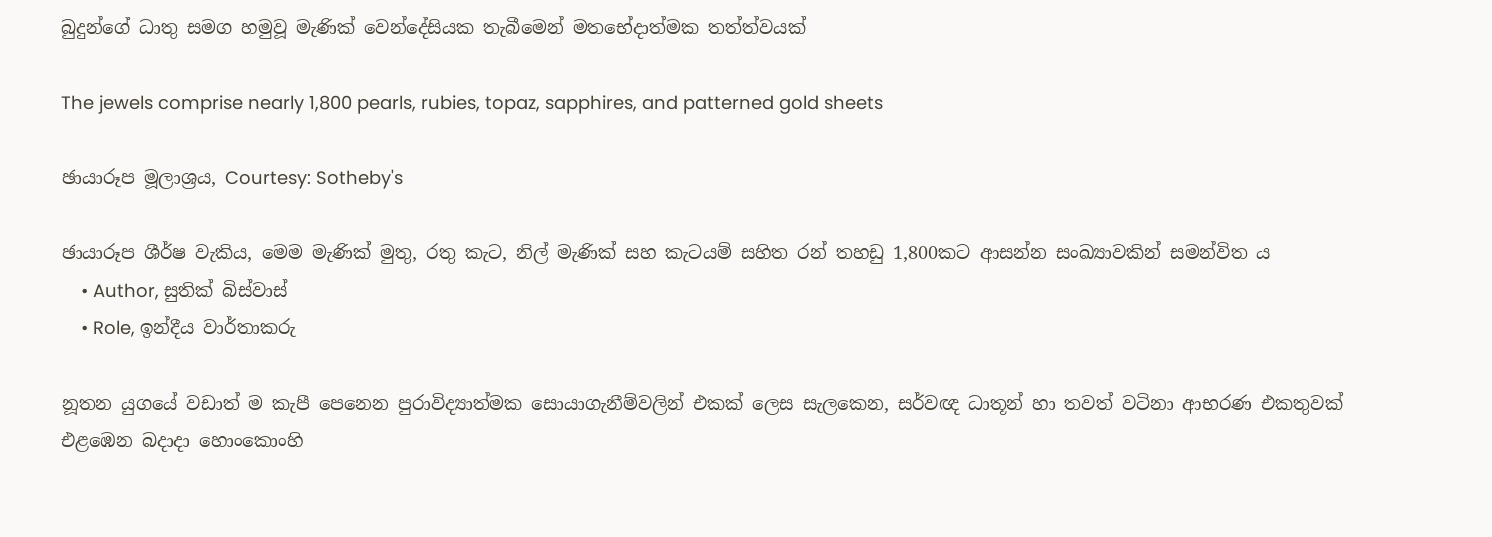බුදුන්ගේ ධාතු සමග හමුවූ මැණික් වෙන්දේසියක තැබීමෙන් මතභේදාත්මක තත්ත්වයක්

The jewels comprise nearly 1,800 pearls, rubies, topaz, sapphires, and patterned gold sheets

ඡායාරූප මූලාශ්‍රය, Courtesy: Sotheby's

ඡායාරූප ශීර්ෂ වැකිය, මෙම මැණික් මුතු, රතු කැට, නිල් මැණික් සහ කැටයම් සහිත රන් තහඩු 1,800කට ආසන්න සංඛ්‍යාවකින් සමන්විත ය
    • Author, සුතික් බිස්වාස්
    • Role, ඉන්දීය වාර්තාකරු

නූතන යුගයේ වඩාත් ම කැපී පෙනෙන පුරාවිද්‍යාත්මක සොයාගැනීම්වලින් එකක් ලෙස සැලකෙන, සර්වඥ ධාතූන් හා තවත් වටිනා ආභරණ එකතුවක් එළඹෙන බදාදා හොංකොංහි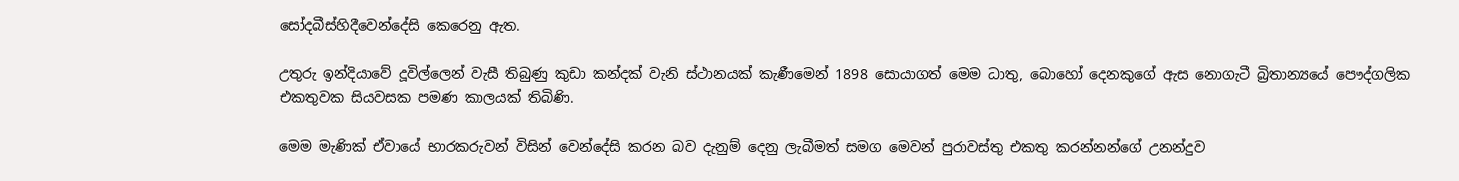සෝදබීස්හිදීවෙන්දේසි කෙරෙනු ඇත.

උතුරු ඉන්දියාවේ දූවිල්ලෙන් වැසී තිබුණු කුඩා කන්දක් වැනි ස්ථානයක් කැණීමෙන් 1898 සොයාගත් මෙම ධාතු, බොහෝ දෙනකුගේ ඇස නොගැටී බ්‍රිතාන්‍යයේ පෞද්ගලික එකතුවක සියවසක පමණ කාලයක් තිබිණි.

මෙම මැණික් ඒවායේ භාරකරුවන් විසින් වෙන්දේසි කරන බව දැනුම් දෙනු ලැබීමත් සමග මෙවන් පුරාවස්තු එකතු කරන්නන්ගේ උනන්දුව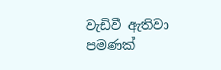වැඩිවී ඇතිවා පමණක්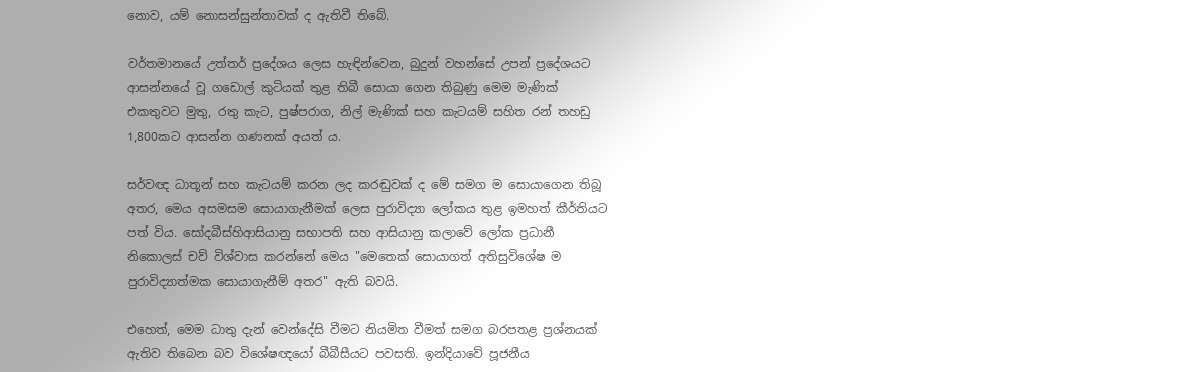නොව, යම් නොසන්සුන්තාවක් ද ඇතිවී තිබේ.

වර්තමානයේ උත්තර් ප්‍රදේශය ලෙස හැඳින්වෙන, බුදුන් වහන්සේ උපන් ප්‍රදේශයට ආසන්නයේ වූ ගඩොල් කුටියක් තුළ තිබී සොයා ගෙන තිබුණු මෙම මැණික් එකතුවට මුතු, රතු කැට, පුෂ්පරාග, නිල් මැණික් සහ කැටයම් සහිත රන් තහඩු 1,800කට ආසන්න ගණනක් අයත් ය.

සර්වඥ ධාතූන් සහ කැටයම් කරන ලද කරඬුවක් ද මේ සමග ම සොයාගෙන තිබූ අතර, මෙය අසමසම සොයාගැනීමක් ලෙස පුරාවිද්‍යා ලෝකය තුළ ඉමහත් කීර්තියට පත් විය. සෝදබීස්හිආසියානු සභාපති සහ ආසියානු කලාවේ ලෝක ප්‍රධානී නිකොලස් චව් විශ්වාස කරන්නේ මෙය "මෙතෙක් සොයාගත් අතිසුවිශේෂ ම පුරාවිද්‍යාත්මක සොයාගැනීම් අතර" ඇති බවයි.

එහෙත්, මෙම ධාතු දැන් වෙන්දේසි වීමට නියමිත වීමත් සමග බරපතළ ප්‍රශ්නයක් ඇතිව තිබෙන බව විශේෂඥයෝ බීබීසීයට පවසති. ඉන්දියාවේ පූජනීය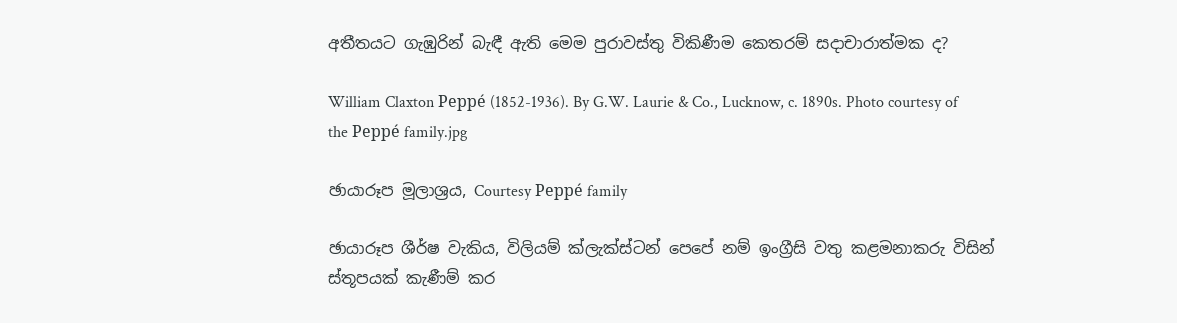අතීතයට ගැඹුරින් බැඳී ඇති මෙම පුරාවස්තු විකිණීම කෙතරම් සදාචාරාත්මක ද?

William Claxton Peppé (1852-1936). By G.W. Laurie & Co., Lucknow, c. 1890s. Photo courtesy of the Peppé family.jpg

ඡායාරූප මූලාශ්‍රය, Courtesy Peppé family

ඡායාරූප ශීර්ෂ වැකිය, විලියම් ක්ලැක්ස්ටන් පෙපේ නම් ඉංග්‍රීසි වතු කළමනාකරු විසින් ස්තූපයක් කැණීම් කර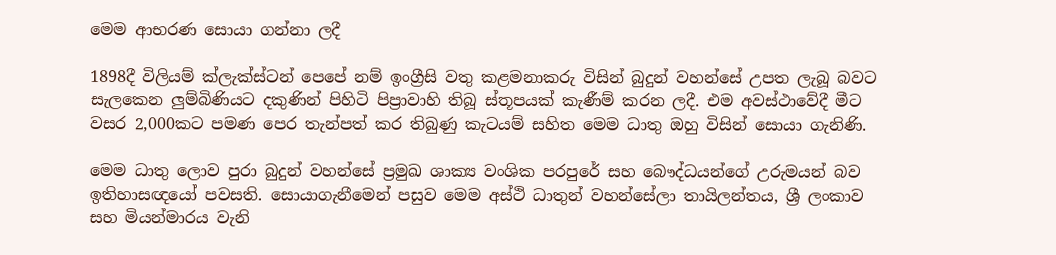මෙම ආභරණ සොයා ගන්නා ලදී

1898දී විලියම් ක්ලැක්ස්ටන් පෙපේ නම් ඉංග්‍රීසි වතු කළමනාකරු විසින් බුදුන් වහන්සේ උපත ලැබූ බවට සැලකෙන ලුම්බිණියට දකුණින් පිහිටි පිප්‍රාවාහි තිබූ ස්තූපයක් කැණීම් කරන ලදී. එම අවස්ථාවේදී මීට වසර 2,000කට පමණ පෙර තැන්පත් කර තිබුණු කැටයම් සහිත මෙම ධාතු ඔහු විසින් සොයා ගැනිණි.

මෙම ධාතු ලොව පුරා බුදුන් වහන්සේ ප්‍රමුඛ ශාක්‍ය වංශික පරපුරේ සහ බෞද්ධයන්ගේ උරුමයන් බව ඉතිහාසඥයෝ පවසති. සොයාගැනීමෙන් පසුව මෙම අස්ථි ධාතුන් වහන්සේලා තායිලන්තය, ශ්‍රී ලංකාව සහ මියන්මාරය වැනි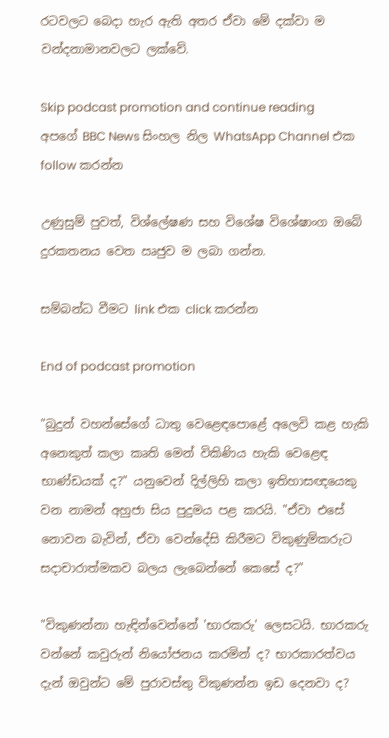රටවලට බෙදා හැර ඇති අතර ඒවා මේ දක්වා ම වන්දනාමානවලට ලක්වේ.

Skip podcast promotion and continue reading
අපගේ BBC News සිංහල නිල WhatsApp Channel එක follow කරන්න

උණුසුම් පුවත්, විශ්ලේෂණ සහ විශේෂ විශේෂාංග ඔබේ දුරකතනය වෙත ඍජුව ම ලබා ගන්න.

සම්බන්ධ වීමට link එක click කරන්න

End of podcast promotion

"බුදුන් වහන්සේගේ ධාතු වෙළෙඳපොළේ අලෙවි කළ හැකි අනෙකුත් කලා කෘති මෙන් විකිණිය හැකි වෙළෙඳ භාණ්ඩයක් ද?" යනුවෙන් දිල්ලිහි කලා ඉතිහාසඥයෙකු වන නාමන් අහුජා සිය පුදුමය පළ කරයි. "ඒවා එසේ නොවන බැවින්, ඒවා වෙන්දේසි කිරීමට විකුණුම්කරුට සදාචාරාත්මකව බලය ලැබෙන්නේ කෙසේ ද?"

"විකුණන්නා හැඳින්වෙන්නේ 'භාරකරු' ලෙසටයි. භාරකරු වන්නේ කවුරුන් නියෝජනය කරමින් ද? භාරකාරත්වය දැන් ඔවුන්ට මේ පුරාවස්තු විකුණන්න ඉඩ දෙනවා ද?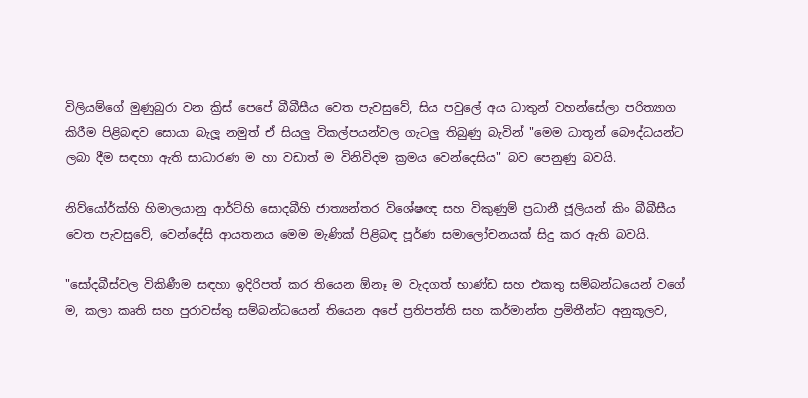විලියම්ගේ මුණුබුරා වන ක්‍රිස් පෙපේ බීබීසීය වෙත පැවසුවේ, සිය පවුලේ අය ධාතුන් වහන්සේලා පරිත්‍යාග කිරීම පිළිබඳව සොයා බැලූ නමුත් ඒ සියලු විකල්පයන්වල ගැටලු තිබුණු බැවින් "මෙම ධාතූන් බෞද්ධයන්ට ලබා දීම සඳහා ඇති සාධාරණ ම හා වඩාත් ම විනිවිදම ක්‍රමය වෙන්දෙසිය" බව පෙනුණු බවයි.

නිව්යෝර්ක්හි හිමාලයානු ආර්ට්හි සොදබීහි ජාත්‍යන්තර විශේෂඥ සහ විකුණුම් ප්‍රධානී ජූලියන් කිං බීබීසීය වෙත පැවසුවේ, වෙන්දේසි ආයතනය මෙම මැණික් පිළිබඳ පූර්ණ සමාලෝචනයක් සිදු කර ඇති බවයි.

"සෝදබීස්වල විකිණීම සඳහා ඉදිරිපත් කර තියෙන ඕනෑ ම වැදගත් භාණ්ඩ සහ එකතු සම්බන්ධයෙන් වගේ ම, කලා කෘති සහ පුරාවස්තු සම්බන්ධයෙන් තියෙන අපේ ප්‍රතිපත්ති සහ කර්මාන්ත ප්‍රමිතීන්ට අනුකූලව,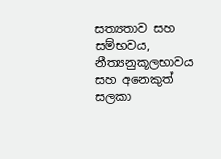සත්‍යතාව සහ සම්භවය, නීත්‍යනුකූලභාවය සහ අනෙකුත් සලකා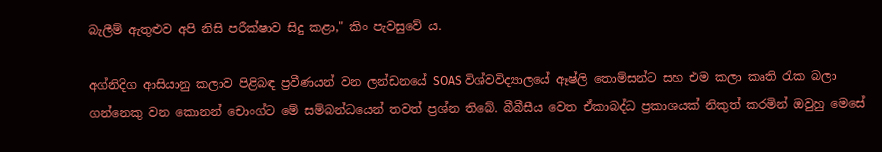බැලීම් ඇතුළුව අපි නිසි පරීක්ෂාව සිදු කළා," කිං පැවසුවේ ය.

අග්නිදිග ආසියානු කලාව පිළිබඳ ප්‍රවීණයන් වන ලන්ඩනයේ SOAS විශ්වවිද්‍යාලයේ ඈෂ්ලි තොම්සන්ට සහ එම කලා කෘති රැක බලා ගන්නෙකු වන කොනන් චොංග්ට මේ සම්බන්ධයෙන් තවත් ප්‍රශ්න තිබේ. බීබීසීය වෙත ඒකාබද්ධ ප්‍රකාශයක් නිකුත් කරමින් ඔවුහු මෙසේ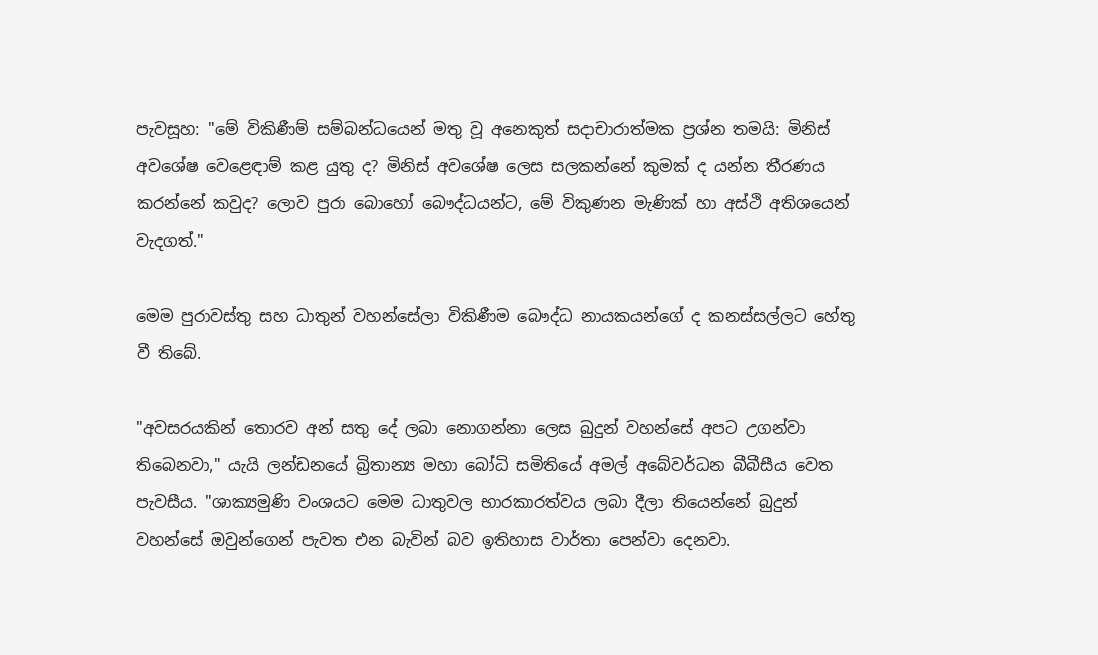පැවසූහ: "මේ විකිණීම් සම්බන්ධයෙන් මතු වූ අනෙකුත් සදාචාරාත්මක ප්‍රශ්න තමයි: මිනිස් අවශේෂ වෙළෙඳාම් කළ යුතු ද? මිනිස් අවශේෂ ලෙස සලකන්නේ කුමක් ද යන්න තීරණය කරන්නේ කවුද? ලොව පුරා බොහෝ බෞද්ධයන්ට, මේ විකුණන මැණික් හා අස්ථි අතිශයෙන් වැදගත්."

මෙම පුරාවස්තු සහ ධාතුන් වහන්සේලා විකිණීම බෞද්ධ නායකයන්ගේ ද කනස්සල්ලට හේතු වී තිබේ.

"අවසරයකින් තොරව අන් සතු දේ ලබා නොගන්නා ලෙස බුදුන් වහන්සේ අපට උගන්වා තිබෙනවා," යැයි ලන්ඩනයේ බ්‍රිතාන්‍ය මහා බෝධි සමිතියේ අමල් අබේවර්ධන බීබීසීය වෙත පැවසීය. "ශාක්‍යමුණි වංශයට මෙම ධාතුවල භාරකාරත්වය ලබා දීලා තියෙන්නේ බුදුන් වහන්සේ ඔවුන්ගෙන් පැවත එන බැවින් බව ඉතිහාස වාර්තා පෙන්වා දෙනවා.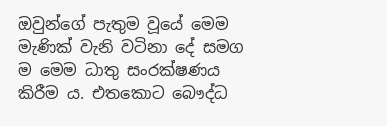ඔවුන්ගේ පැතුම වූයේ මෙම මැණික් වැනි වටිනා දේ සමග ම මෙම ධාතු සංරක්ෂණය කිරීම ය. එතකොට බෞද්ධ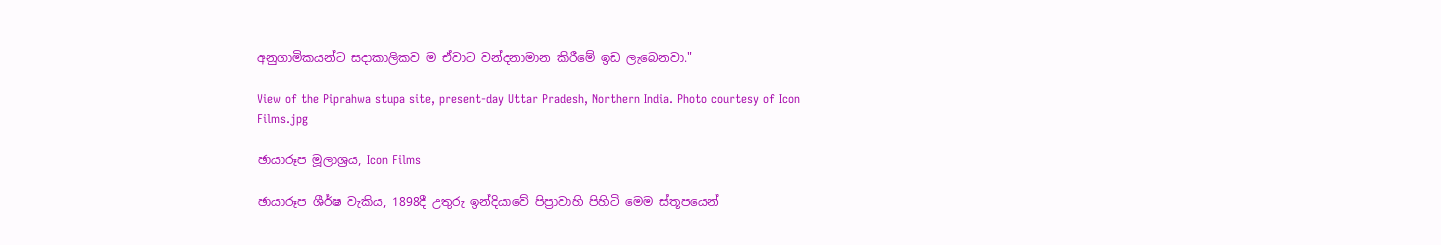අනුගාමිකයන්ට සදාකාලිකව ම ඒවාට වන්දනාමාන කිරීමේ ඉඩ ලැබෙනවා."

View of the Piprahwa stupa site, present-day Uttar Pradesh, Northern India. Photo courtesy of Icon Films.jpg

ඡායාරූප මූලාශ්‍රය, Icon Films

ඡායාරූප ශීර්ෂ වැකිය, 1898දී උතුරු ඉන්දියාවේ පිප්‍රාවාහි පිහිටි මෙම ස්තූපයෙන්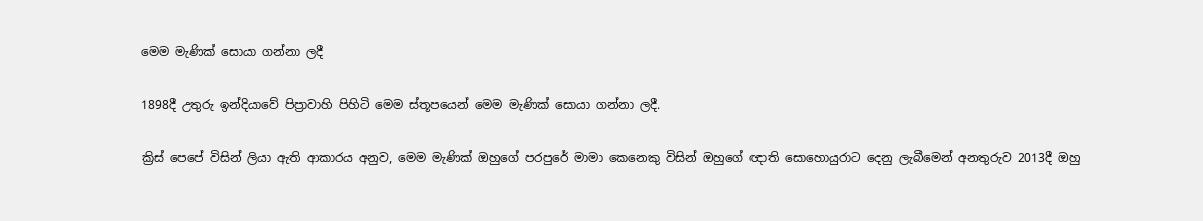මෙම මැණික් සොයා ගන්නා ලදී

1898දී උතුරු ඉන්දියාවේ පිප්‍රාවාහි පිහිටි මෙම ස්තූපයෙන් මෙම මැණික් සොයා ගන්නා ලදී.

ක්‍රිස් පෙපේ විසින් ලියා ඇති ආකාරය අනුව, මෙම මැණික් ඔහුගේ පරපුරේ මාමා කෙනෙකු විසින් ඔහුගේ ඥාති සොහොයුරාට දෙනු ලැබීමෙන් අනතුරුව 2013දී ඔහු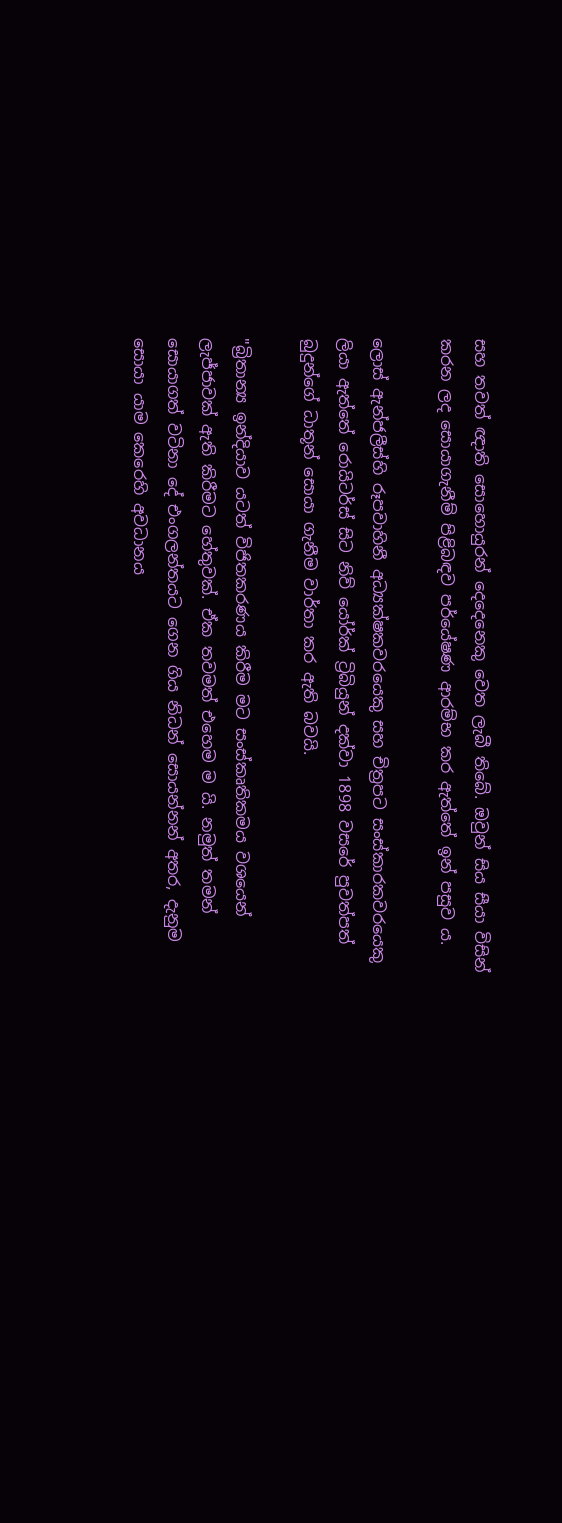සහ තවත් ඥාති සොහොයුරන් දෙදෙනෙකු වෙත ලැබී තිබේ. ඔවුන් සිය සීයා විසින් කරන ලද සොයාගැනීම් පිළිබඳව පර්යේෂණ ආරම්භ කර ඇත්තේ ඉන් පසුව ය.

ලොස් ඇන්ජලීස්හි රූපවාහිනී අධ්‍යක්ෂකවරයෙකු සහ චිත්‍රපට සංස්කාරකවරයෙකු ලියා ඇත්තේ රොයිටර්ස් සිට නිව් යෝර්ක් ට්‍රිබියුන් දක්වා 1898 වසරේ පුවත්පත් බුදුන්ගේ ධාතූන් සොයා ගැනීම වාර්තා කර ඇති බවයි.

"බ්‍රිතාන්‍ය ඉන්දියාව යටත් විජිතකරණය කිරීම මට සංස්කෘතිකමය වශයෙන් ලැජ්ජාවක් ඇති කිරීමට හේතුවක්. ඒක තවමත් එහෙම ම යි. නමුත් තමන් සොයාගත් වටිනා දේ එංගලන්තයට ගෙන ගිය නිධන් සොයන්නන් අතර, දැනුම සොයා යාම කෙරෙහි අවධානය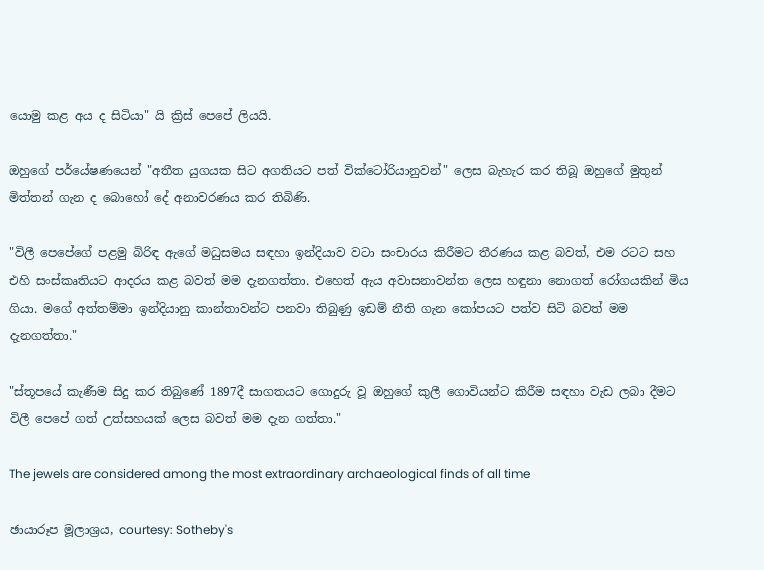යොමු කළ අය ද සිටියා" යි ක්‍රිස් පෙපේ ලියයි.

ඔහුගේ පර්යේෂණයෙන් "අතීත යුගයක සිට අගතියට පත් වික්ටෝරියානුවන්" ලෙස බැහැර කර තිබූ ඔහුගේ මුතුන් මිත්තන් ගැන ද බොහෝ දේ අනාවරණය කර තිබිණි.

"විලී පෙපේගේ පළමු බිරිඳ ඇගේ මධුසමය සඳහා ඉන්දියාව වටා සංචාරය කිරීමට තීරණය කළ බවත්, එම රටට සහ එහි සංස්කෘතියට ආදරය කළ බවත් මම දැනගත්තා. එහෙත් ඇය අවාසනාවන්ත ලෙස හඳුනා නොගත් රෝගයකින් මිය ගියා. මගේ අත්තම්මා ඉන්දියානු කාන්තාවන්ට පනවා තිබුණු ඉඩම් නීති ගැන කෝපයට පත්ව සිටි බවත් මම දැනගත්තා."

"ස්තූපයේ කැණීම සිදු කර තිබුණේ 1897දී සාගතයට ගොදුරු වූ ඔහුගේ කුලී ගොවියන්ට කිරීම සඳහා වැඩ ලබා දීමට විලී පෙපේ ගත් උත්සහයක් ලෙස බවත් මම දැන ගත්තා."

The jewels are considered among the most extraordinary archaeological finds of all time

ඡායාරූප මූලාශ්‍රය, courtesy: Sotheby's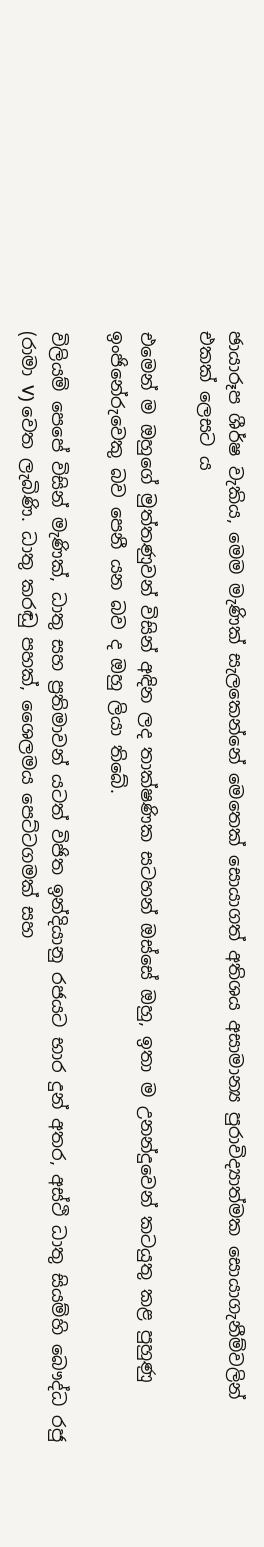ඡායාරූප ශීර්ෂ වැකිය, මෙම මැණික් සැලකෙන්නේ මෙතෙක් සොයාගත් අතිශය අසාමාන්‍ය පුරාවිද්‍යාත්මක සොයාගැනීම්වලින් එකක් ලෙසට ය

එමෙන් ම ඔහුගේ මුත්තණුවන් විසින් අඳින ලද තාක්ෂණික සටහන් ඔස්සේ ඔහු, ඉතා ම උනන්දුවෙන් කටයුතු කළ පුහුණු ඉංජිනේරුවෙකු බව පෙනී යන බව ද ඔහු ලියා තිබේ.

විලියම් පෙපේ විසින් මැණික්, ධාතු සහ ප්‍රතිමාවන් යටත් විජිත ඉන්දියානු රජයට භාර දුන් අතර, අස්ථි ධාතු සියම්හි බෞද්ධ රජු (රාමා V) වෙත ලැබිණි. ධාතු කරඬු පහක්, ශෛලමය පෙට්ටගමක් සහ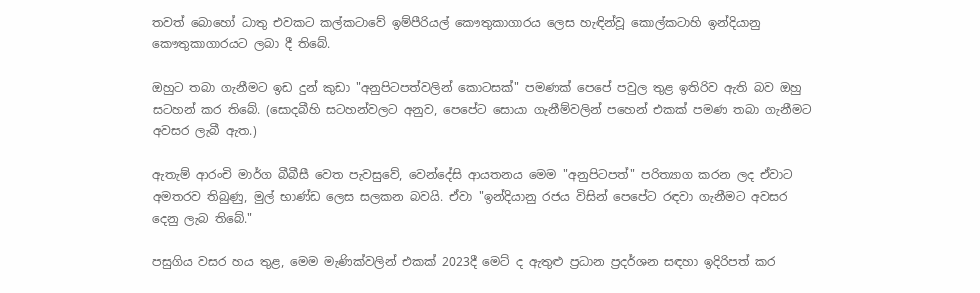තවත් බොහෝ ධාතු එවකට කල්කටාවේ ඉම්පීරියල් කෞතුකාගාරය ලෙස හැඳින්වූ කොල්කටාහි ඉන්දියානු කෞතුකාගාරයට ලබා දී තිබේ.

ඔහුට තබා ගැනීමට ඉඩ දුන් කුඩා "අනුපිටපත්වලින් කොටසක්" පමණක් පෙපේ පවුල තුළ ඉතිරිව ඇති බව ඔහු සටහන් කර තිබේ. (සොදබීහි සටහන්වලට අනුව, පෙපේට සොයා ගැනීම්වලින් පහෙන් එකක් පමණ තබා ගැනීමට අවසර ලැබී ඇත.)

ඇතැම් ආරංචි මාර්ග බීබීසී වෙත පැවසුවේ, වෙන්දේසි ආයතනය මෙම "අනුපිටපත්" පරිත්‍යාග කරන ලද ඒවාට අමතරව තිබුණු, මුල් භාණ්ඩ ලෙස සලකන බවයි. ඒවා "ඉන්දියානු රජය විසින් පෙපේට රඳවා ගැනීමට අවසර දෙනු ලැබ තිබේ."

පසුගිය වසර හය තුළ, මෙම මැණික්වලින් එකක් 2023දී මෙට් ද ඇතුළු ප්‍රධාන ප්‍රදර්ශන සඳහා ඉදිරිපත් කර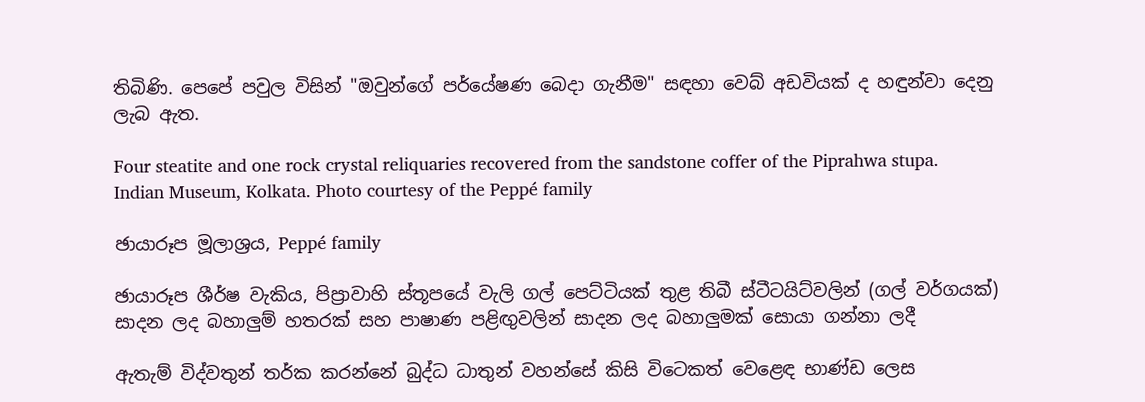තිබිණි. පෙපේ පවුල විසින් "ඔවුන්ගේ පර්යේෂණ බෙදා ගැනීම" සඳහා වෙබ් අඩවියක් ද හඳුන්වා දෙනු ලැබ ඇත.

Four steatite and one rock crystal reliquaries recovered from the sandstone coffer of the Piprahwa stupa. Indian Museum, Kolkata. Photo courtesy of the Peppé family

ඡායාරූප මූලාශ්‍රය, Peppé family

ඡායාරූප ශීර්ෂ වැකිය, පිප්‍රාවාහි ස්තූපයේ වැලි ගල් පෙට්ටියක් තුළ තිබී ස්ටීටයිට්වලින් (ගල් වර්ගයක්) සාදන ලද බහාලුම් හතරක් සහ පාෂාණ පළිඟුවලින් සාදන ලද බහාලුමක් සොයා ගන්නා ලදී

ඇතැම් විද්වතුන් තර්ක කරන්නේ බුද්ධ ධාතුන් වහන්සේ කිසි විටෙකත් වෙළෙඳ භාණ්ඩ ලෙස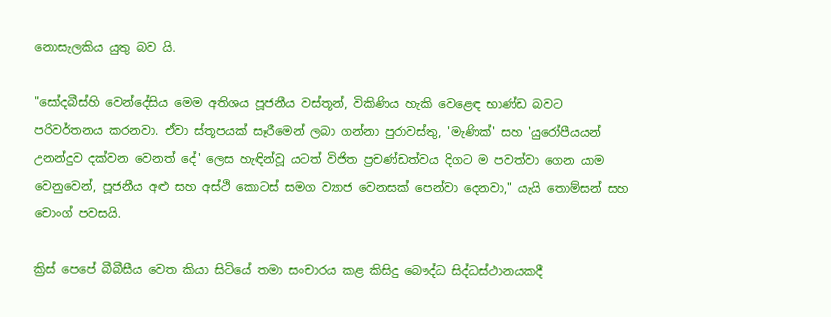නොසැලකිය යුතු බව යි.

"සෝදබීස්හි වෙන්දේසිය මෙම අතිශය පූජනීය වස්තූන්, විකිණිය හැකි වෙළෙඳ භාණ්ඩ බවට පරිවර්තනය කරනවා. ඒවා ස්තූපයක් සෑරීමෙන් ලබා ගන්නා පුරාවස්තු, 'මැණික්' සහ 'යුරෝපීයයන් උනන්දුව දක්වන වෙනත් දේ' ලෙස හැඳින්වූ යටත් විජිත ප්‍රචණ්ඩත්වය දිගට ම පවත්වා ගෙන යාම වෙනුවෙන්, පූජනීය අළු සහ අස්ථි කොටස් සමග ව්‍යාජ වෙනසක් පෙන්වා දෙනවා," යැයි තොම්සන් සහ චොංග් පවසයි.

ක්‍රිස් පෙපේ බීබීසීය වෙත කියා සිටියේ තමා සංචාරය කළ කිසිදු බෞද්ධ සිද්ධස්ථානයකදී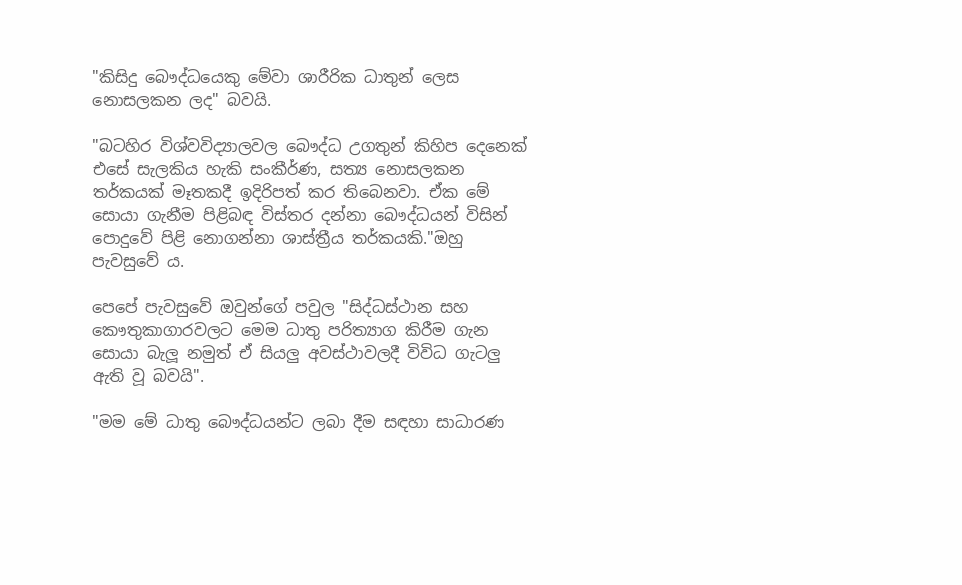"කිසිදු බෞද්ධයෙකු මේවා ශාරීරික ධාතුන් ලෙස නොසලකන ලද" බවයි.

"බටහිර විශ්වවිද්‍යාලවල බෞද්ධ උගතුන් කිහිප දෙනෙක් එසේ සැලකිය හැකි සංකීර්ණ, සත්‍ය නොසලකන තර්කයක් මෑතකදී ඉදිරිපත් කර තිබෙනවා. ඒක මේ සොයා ගැනීම පිළිබඳ විස්තර දන්නා බෞද්ධයන් විසින් පොදුවේ පිළි නොගන්නා ශාස්ත්‍රීය තර්කයකි."ඔහු පැවසුවේ ය.

පෙපේ පැවසුවේ ඔවුන්ගේ පවුල "සිද්ධස්ථාන සහ කෞතුකාගාරවලට මෙම ධාතු පරිත්‍යාග කිරීම ගැන සොයා බැලූ නමුත් ඒ සියලු අවස්ථාවලදී විවිධ ගැටලු ඇති වූ බවයි".

"මම මේ ධාතු බෞද්ධයන්ට ලබා දීම සඳහා සාධාරණ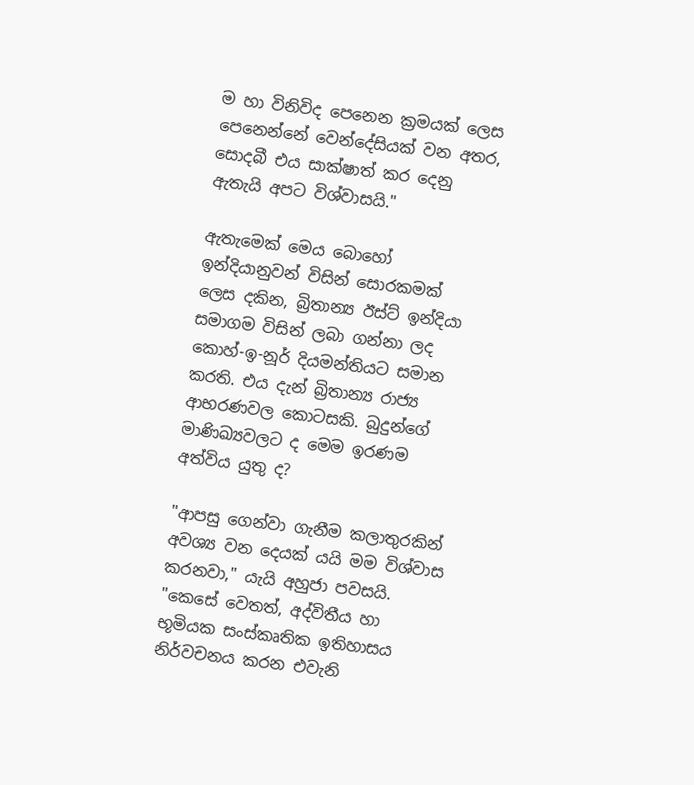ම හා විනිවිද පෙනෙන ක්‍රමයක් ලෙස පෙනෙන්නේ වෙන්දේසියක් වන අතර, සොදබී එය සාක්ෂාත් කර දෙනු ඇතැයි අපට විශ්වාසයි."

ඇතැමෙක් මෙය බොහෝ ඉන්දියානුවන් විසින් සොරකමක් ලෙස දකින, බ්‍රිතාන්‍ය ඊස්ට් ඉන්දියා සමාගම විසින් ලබා ගන්නා ලද කොහ්-ඉ-නූර් දියමන්තියට සමාන කරති. එය දැන් බ්‍රිතාන්‍ය රාජ්‍ය ආභරණවල කොටසකි. බුදුන්ගේ මාණිඛ්‍යවලට ද මෙම ඉරණම අත්විය යුතු ද?

"ආපසු ගෙන්වා ගැනීම කලාතුරකින් අවශ්‍ය වන දෙයක් යයි මම විශ්වාස කරනවා," යැයි අහුජා පවසයි. "කෙසේ වෙතත්, අද්විතීය හා භූමියක සංස්කෘතික ඉතිහාසය නිර්වචනය කරන එවැනි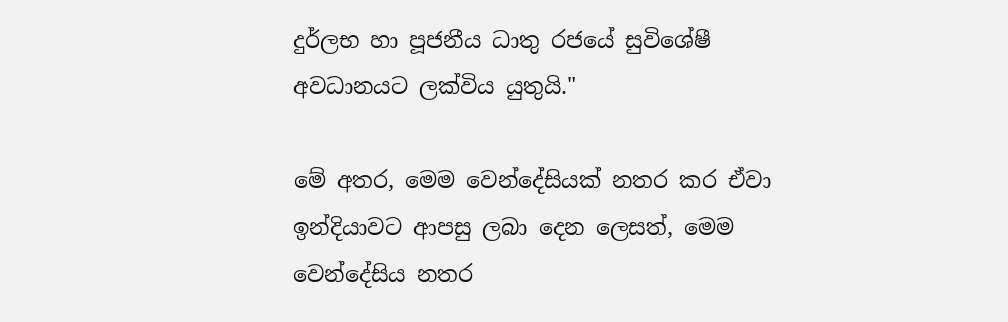දුර්ලභ හා පූජනීය ධාතු රජයේ සුවිශේෂී අවධානයට ලක්විය යුතුයි."

මේ අතර, මෙම වෙන්දේසියක් නතර කර ඒවා ඉන්දියාවට ආපසු ලබා දෙන ලෙසත්, මෙම වෙන්දේසිය නතර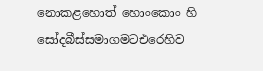නොකළහොත් හොංකොං හි සෝදබීස්සමාගමටඑරෙහිව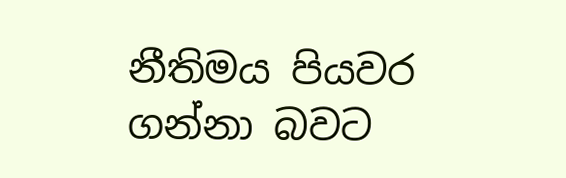නීතිමය පියවර ගන්නා බවට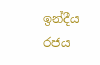ඉන්දීය රජය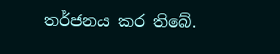තර්ජනය කර තිබේ.